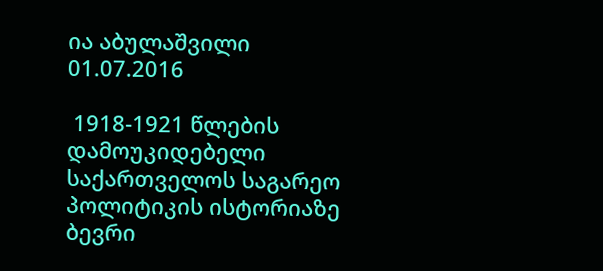ია აბულაშვილი
01.07.2016

 1918-1921 წლების დამოუკიდებელი საქართველოს საგარეო პოლიტიკის ისტორიაზე ბევრი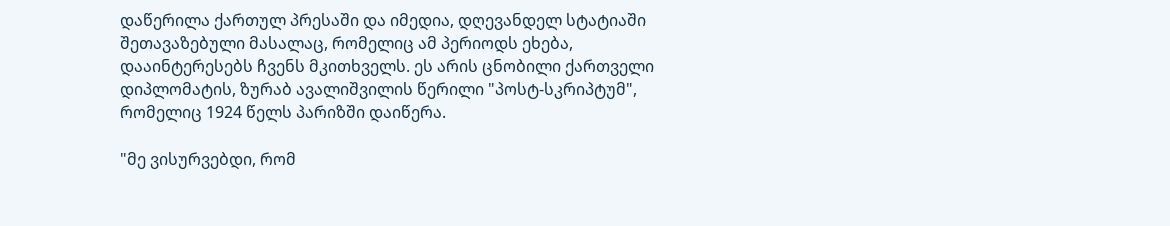დაწერილა ქართულ პრესაში და იმედია, დღევანდელ სტატიაში შეთავაზებული მასალაც, რომელიც ამ პერიოდს ეხება, დააინტერესებს ჩვენს მკითხველს. ეს არის ცნობილი ქართველი დიპლომატის, ზურაბ ავალიშვილის წერილი "პოსტ-სკრიპტუმ", რომელიც 1924 წელს პარიზში დაიწერა.

"მე ვისურვებდი, რომ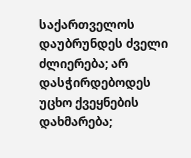საქართველოს დაუბრუნდეს ძველი ძლიერება; არ დასჭირდებოდეს უცხო ქვეყნების დახმარება;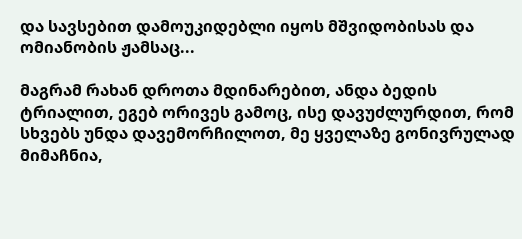და სავსებით დამოუკიდებლი იყოს მშვიდობისას და ომიანობის ჟამსაც...

მაგრამ რახან დროთა მდინარებით, ანდა ბედის ტრიალით, ეგებ ორივეს გამოც, ისე დავუძლურდით, რომ სხვებს უნდა დავემორჩილოთ, მე ყველაზე გონივრულად მიმაჩნია,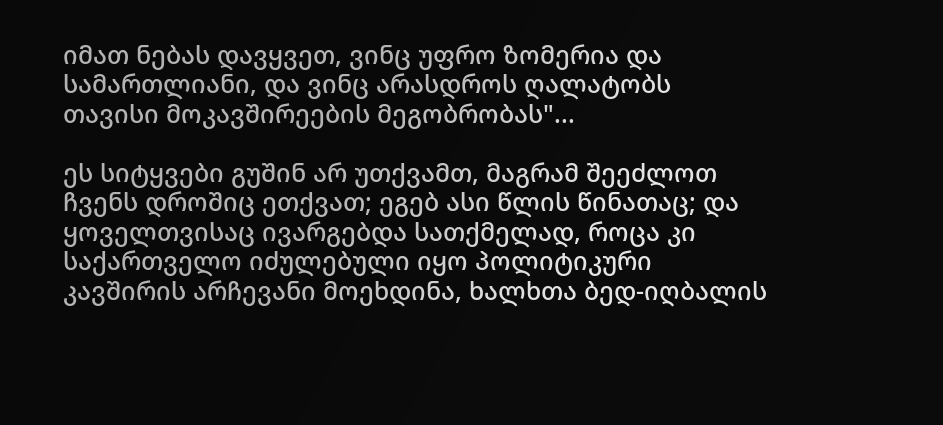იმათ ნებას დავყვეთ, ვინც უფრო ზომერია და სამართლიანი, და ვინც არასდროს ღალატობს თავისი მოკავშირეების მეგობრობას"...

ეს სიტყვები გუშინ არ უთქვამთ, მაგრამ შეეძლოთ ჩვენს დროშიც ეთქვათ; ეგებ ასი წლის წინათაც; და ყოველთვისაც ივარგებდა სათქმელად, როცა კი საქართველო იძულებული იყო პოლიტიკური კავშირის არჩევანი მოეხდინა, ხალხთა ბედ-იღბალის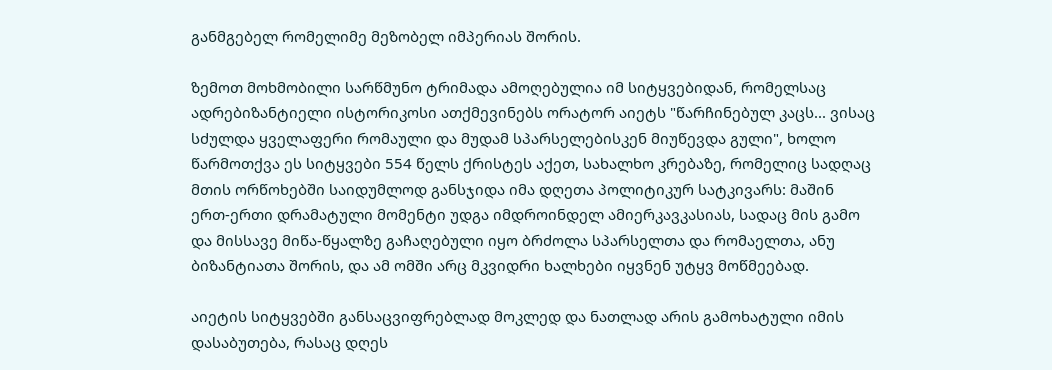განმგებელ რომელიმე მეზობელ იმპერიას შორის.

ზემოთ მოხმობილი სარწმუნო ტრიმადა ამოღებულია იმ სიტყვებიდან, რომელსაც ადრებიზანტიელი ისტორიკოსი ათქმევინებს ორატორ აიეტს "წარჩინებულ კაცს... ვისაც სძულდა ყველაფერი რომაული და მუდამ სპარსელებისკენ მიუწევდა გული", ხოლო წარმოთქვა ეს სიტყვები 554 წელს ქრისტეს აქეთ, სახალხო კრებაზე, რომელიც სადღაც მთის ორწოხებში საიდუმლოდ განსჯიდა იმა დღეთა პოლიტიკურ სატკივარს: მაშინ ერთ-ერთი დრამატული მომენტი უდგა იმდროინდელ ამიერკავკასიას, სადაც მის გამო და მისსავე მიწა-წყალზე გაჩაღებული იყო ბრძოლა სპარსელთა და რომაელთა, ანუ ბიზანტიათა შორის, და ამ ომში არც მკვიდრი ხალხები იყვნენ უტყვ მოწმეებად.

აიეტის სიტყვებში განსაცვიფრებლად მოკლედ და ნათლად არის გამოხატული იმის დასაბუთება, რასაც დღეს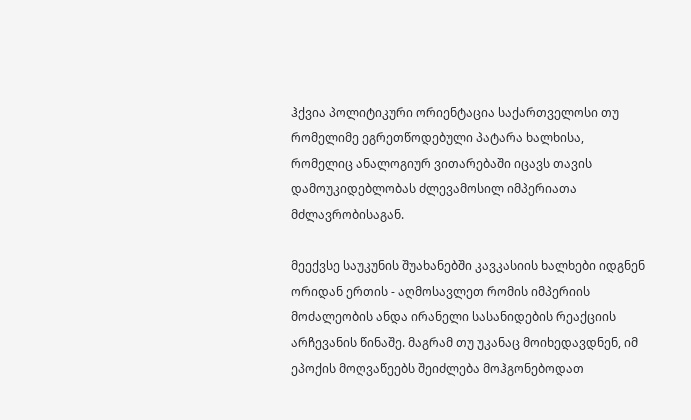ჰქვია პოლიტიკური ორიენტაცია საქართველოსი თუ რომელიმე ეგრეთწოდებული პატარა ხალხისა, რომელიც ანალოგიურ ვითარებაში იცავს თავის დამოუკიდებლობას ძლევამოსილ იმპერიათა მძლავრობისაგან.

მეექვსე საუკუნის შუახანებში კავკასიის ხალხები იდგნენ ორიდან ერთის - აღმოსავლეთ რომის იმპერიის მოძალეობის ანდა ირანელი სასანიდების რეაქციის არჩევანის წინაშე. მაგრამ თუ უკანაც მოიხედავდნენ, იმ ეპოქის მოღვაწეებს შეიძლება მოჰგონებოდათ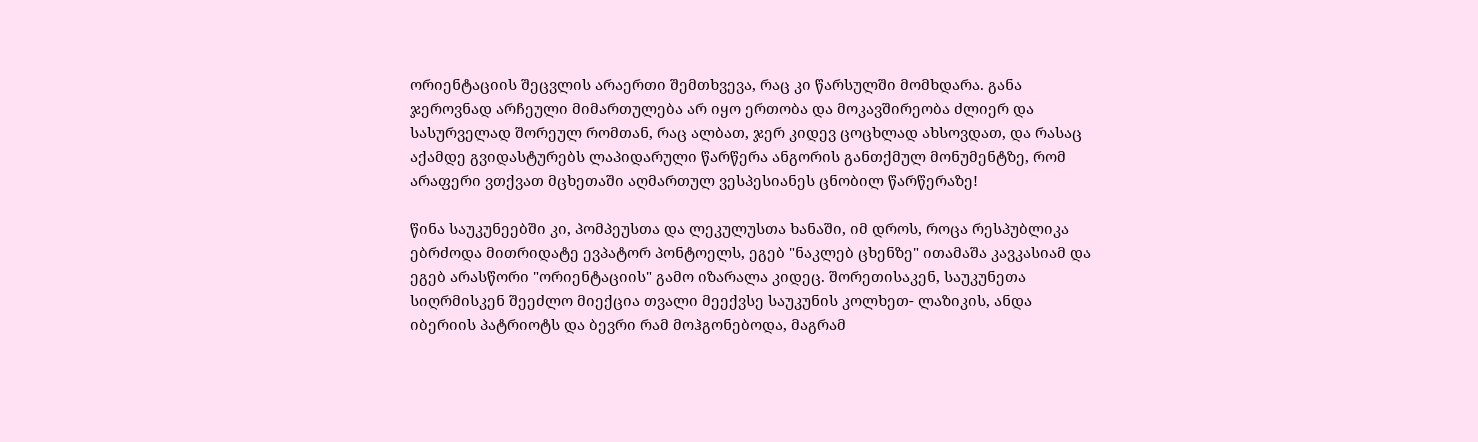ორიენტაციის შეცვლის არაერთი შემთხვევა, რაც კი წარსულში მომხდარა. განა ჯეროვნად არჩეული მიმართულება არ იყო ერთობა და მოკავშირეობა ძლიერ და სასურველად შორეულ რომთან, რაც ალბათ, ჯერ კიდევ ცოცხლად ახსოვდათ, და რასაც აქამდე გვიდასტურებს ლაპიდარული წარწერა ანგორის განთქმულ მონუმენტზე, რომ არაფერი ვთქვათ მცხეთაში აღმართულ ვესპესიანეს ცნობილ წარწერაზე!

წინა საუკუნეებში კი, პომპეუსთა და ლეკულუსთა ხანაში, იმ დროს, როცა რესპუბლიკა ებრძოდა მითრიდატე ევპატორ პონტოელს, ეგებ "ნაკლებ ცხენზე" ითამაშა კავკასიამ და ეგებ არასწორი "ორიენტაციის" გამო იზარალა კიდეც. შორეთისაკენ, საუკუნეთა სიღრმისკენ შეეძლო მიექცია თვალი მეექვსე საუკუნის კოლხეთ- ლაზიკის, ანდა იბერიის პატრიოტს და ბევრი რამ მოჰგონებოდა, მაგრამ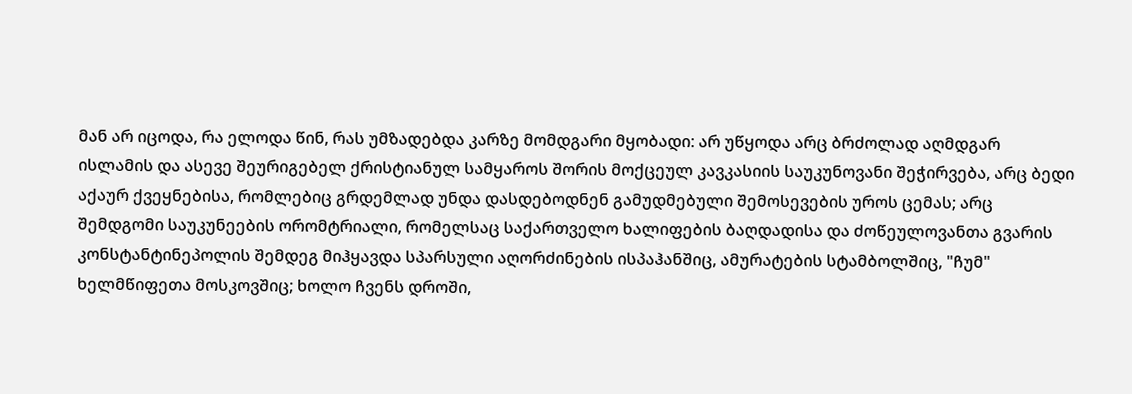მან არ იცოდა, რა ელოდა წინ, რას უმზადებდა კარზე მომდგარი მყობადი: არ უწყოდა არც ბრძოლად აღმდგარ ისლამის და ასევე შეურიგებელ ქრისტიანულ სამყაროს შორის მოქცეულ კავკასიის საუკუნოვანი შეჭირვება, არც ბედი აქაურ ქვეყნებისა, რომლებიც გრდემლად უნდა დასდებოდნენ გამუდმებული შემოსევების უროს ცემას; არც შემდგომი საუკუნეების ორომტრიალი, რომელსაც საქართველო ხალიფების ბაღდადისა და ძოწეულოვანთა გვარის კონსტანტინეპოლის შემდეგ მიჰყავდა სპარსული აღორძინების ისპაჰანშიც, ამურატების სტამბოლშიც, "ჩუმ" ხელმწიფეთა მოსკოვშიც; ხოლო ჩვენს დროში,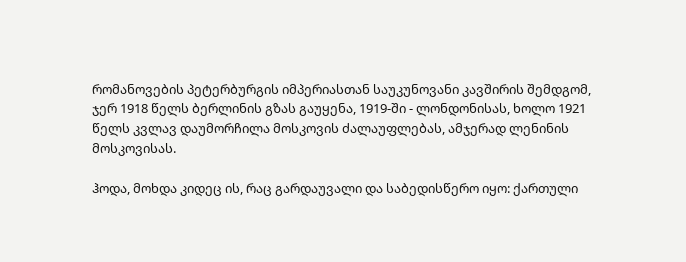რომანოვების პეტერბურგის იმპერიასთან საუკუნოვანი კავშირის შემდგომ, ჯერ 1918 წელს ბერლინის გზას გაუყენა, 1919-ში - ლონდონისას, ხოლო 1921 წელს კვლავ დაუმორჩილა მოსკოვის ძალაუფლებას, ამჯერად ლენინის მოსკოვისას.

ჰოდა, მოხდა კიდეც ის, რაც გარდაუვალი და საბედისწერო იყო: ქართული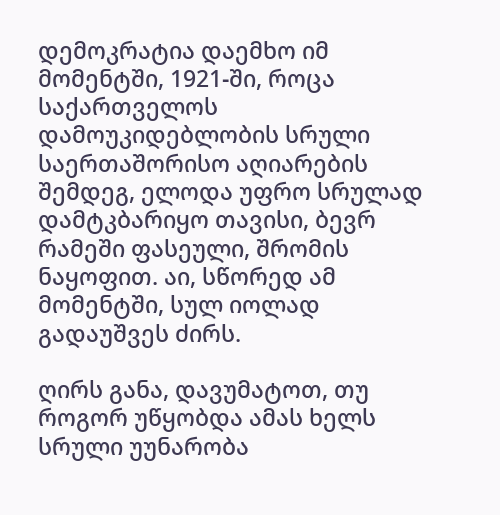დემოკრატია დაემხო იმ მომენტში, 1921-ში, როცა საქართველოს დამოუკიდებლობის სრული საერთაშორისო აღიარების შემდეგ, ელოდა უფრო სრულად დამტკბარიყო თავისი, ბევრ რამეში ფასეული, შრომის ნაყოფით. აი, სწორედ ამ მომენტში, სულ იოლად გადაუშვეს ძირს.

ღირს განა, დავუმატოთ, თუ როგორ უწყობდა ამას ხელს სრული უუნარობა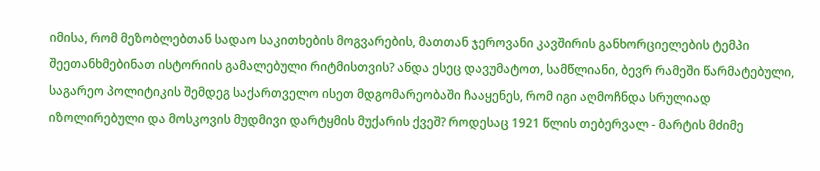იმისა, რომ მეზობლებთან სადაო საკითხების მოგვარების, მათთან ჯეროვანი კავშირის განხორციელების ტემპი შეეთანხმებინათ ისტორიის გამალებული რიტმისთვის? ანდა ესეც დავუმატოთ, სამწლიანი, ბევრ რამეში წარმატებული, საგარეო პოლიტიკის შემდეგ საქართველო ისეთ მდგომარეობაში ჩააყენეს, რომ იგი აღმოჩნდა სრულიად იზოლირებული და მოსკოვის მუდმივი დარტყმის მუქარის ქვეშ? როდესაც 1921 წლის თებერვალ - მარტის მძიმე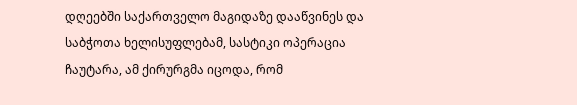დღეებში საქართველო მაგიდაზე დააწვინეს და საბჭოთა ხელისუფლებამ, სასტიკი ოპერაცია ჩაუტარა, ამ ქირურგმა იცოდა, რომ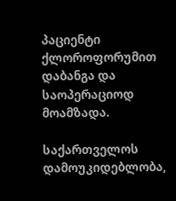პაციენტი ქლოროფორუმით დაბანგა და საოპერაციოდ მოამზადა.

საქართველოს დამოუკიდებლობა,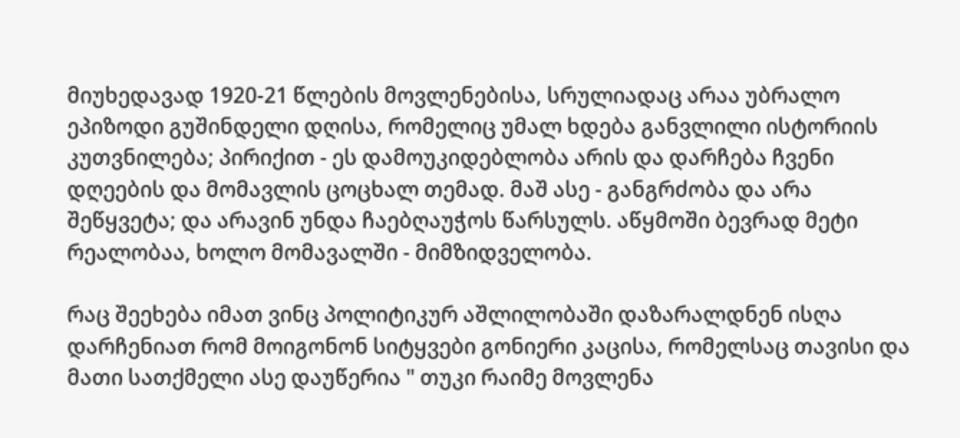მიუხედავად 1920-21 წლების მოვლენებისა, სრულიადაც არაა უბრალო ეპიზოდი გუშინდელი დღისა, რომელიც უმალ ხდება განვლილი ისტორიის კუთვნილება; პირიქით - ეს დამოუკიდებლობა არის და დარჩება ჩვენი დღეების და მომავლის ცოცხალ თემად. მაშ ასე - განგრძობა და არა შეწყვეტა; და არავინ უნდა ჩაებღაუჭოს წარსულს. აწყმოში ბევრად მეტი რეალობაა, ხოლო მომავალში - მიმზიდველობა.

რაც შეეხება იმათ ვინც პოლიტიკურ აშლილობაში დაზარალდნენ ისღა დარჩენიათ რომ მოიგონონ სიტყვები გონიერი კაცისა, რომელსაც თავისი და მათი სათქმელი ასე დაუწერია " თუკი რაიმე მოვლენა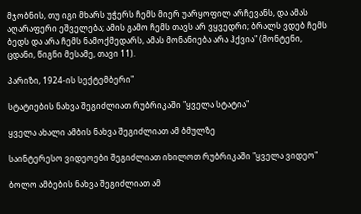მჯობნის, თუ იგი მხარს უჭერს ჩემს მიერ უარყოფილ არჩევანს, და ამას აღარაფერი ეშველება; ამის გამო ჩემს თავს არ ვყვედრი; ბრალს ვდებ ჩემს ბედს და არა ჩემს ნამოქმედარს, ამას მონანიება არა ჰქვია" (მონტენი, ცდანი, წიგნი მესამე, თავი 11).

პარიზი, 1924-ის სექტემბერი"

სტატიების ნახვა შეგიძლიათ რუბრიკაში "ყველა სტატია"

ყველა ახალი ამბის ნახვა შეგიძლიათ ამ ბმულზე

საინტერესო ვიდეოები შეგიძლიათ იხილოთ რუბრიკაში "ყველა ვიდეო"

ბოლო ამბების ნახვა შეგიძლიათ ამ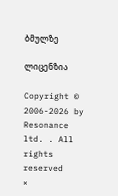ბმულზე

ლიცენზია

Copyright © 2006-2026 by Resonance ltd. . All rights reserved
×